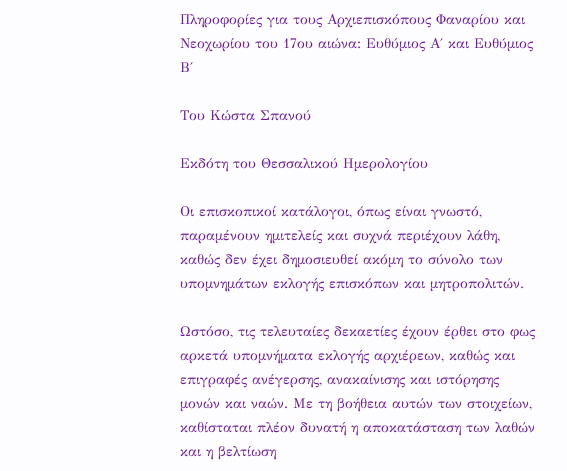Πληροφορίες για τους Αρχιεπισκόπους Φαναρίου και Νεοχωρίου του 17ου αιώνα: Ευθύμιος Α΄ και Ευθύμιος Β΄

Του Κώστα Σπανού

Εκδότη του Θεσσαλικού Ημερολογίου

Οι επισκοπικοί κατάλογοι, όπως είναι γνωστό, παραμένουν ημιτελείς και συχνά περιέχουν λάθη, καθώς δεν έχει δημοσιευθεί ακόμη το σύνολο των υπομνημάτων εκλογής επισκόπων και μητροπολιτών.

Ωστόσο, τις τελευταίες δεκαετίες έχουν έρθει στο φως αρκετά υπομνήματα εκλογής αρχιέρεων, καθώς και επιγραφές ανέγερσης, ανακαίνισης και ιστόρησης μονών και ναών. Με τη βοήθεια αυτών των στοιχείων, καθίσταται πλέον δυνατή η αποκατάσταση των λαθών και η βελτίωση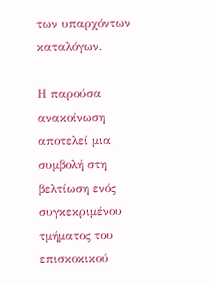των υπαρχόντων καταλόγων.

Η παρούσα ανακοίνωση αποτελεί μια συμβολή στη βελτίωση ενός συγκεκριμένου τμήματος του επισκοκικού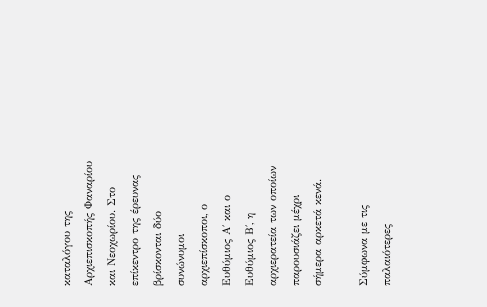καταλόγου της Αρχιεπισκοπής Φαναρίου και Νεοχωρίου. Στο επίκεντρο της έρευνας βρίσκονται δύο συνώνυμοι αρχιεπίσκοποι, ο Ευθύμιος Α΄ και ο Ευθύμιος Β΄, η αρχιερατεία των οποίων παρουσιάζει μέχρι σήμερα αρκετά κενά.

Σύμφωνα με τις παλαιότερες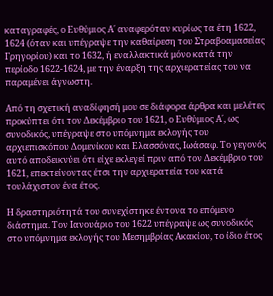καταγραφές, ο Ευθύμιος Α΄ αναφερόταν κυρίως τα έτη 1622, 1624 (όταν και υπέγραψε την καθαίρεση του Στραβοαμασείας Γρηγορίου) και το 1632, ή εναλλακτικά μόνο κατά την περίοδο 1622-1624, με την έναρξη της αρχιερατείας του να παραμένει άγνωστη.

Από τη σχετική αναδίφησή μου σε διάφορα άρθρα και μελέτες προκύπτει ότι τον Δεκέμβριο του 1621, ο Ευθύμιος Α΄, ως συνοδικός, υπέγραψε στο υπόμνημα εκλογής του αρχιεπισκόπου Δομενίκου και Ελασσόνας, Ιωάσαφ. Το γεγονός αυτό αποδεικνύει ότι είχε εκλεγεί πριν από τον Δεκέμβριο του 1621, επεκτείνοντας έτσι την αρχιερατεία του κατά τουλάχιστον ένα έτος.

Η δραστηριότητά του συνεχίστηκε έντονα το επόμενο διάστημα. Τον Ιανουάριο του 1622 υπέγραψε ως συνοδικός στο υπόμνημα εκλογής του Μεσημβρίας Ακακίου, το ίδιο έτος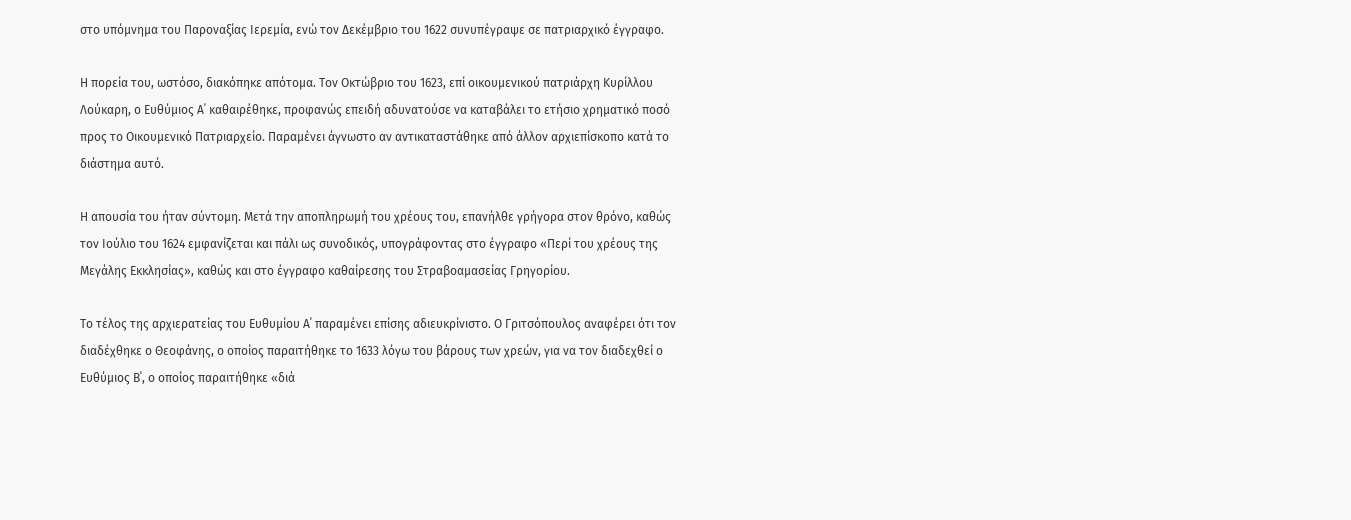στο υπόμνημα του Παροναξίας Ιερεμία, ενώ τον Δεκέμβριο του 1622 συνυπέγραψε σε πατριαρχικό έγγραφο.

Η πορεία του, ωστόσο, διακόπηκε απότομα. Τον Οκτώβριο του 1623, επί οικουμενικού πατριάρχη Κυρίλλου Λούκαρη, ο Ευθύμιος Α΄ καθαιρέθηκε, προφανώς επειδή αδυνατούσε να καταβάλει το ετήσιο χρηματικό ποσό προς το Οικουμενικό Πατριαρχείο. Παραμένει άγνωστο αν αντικαταστάθηκε από άλλον αρχιεπίσκοπο κατά το διάστημα αυτό.

Η απουσία του ήταν σύντομη. Μετά την αποπληρωμή του χρέους του, επανήλθε γρήγορα στον θρόνο, καθώς τον Ιούλιο του 1624 εμφανίζεται και πάλι ως συνοδικός, υπογράφοντας στο έγγραφο «Περί του χρέους της Μεγάλης Εκκλησίας», καθώς και στο έγγραφο καθαίρεσης του Στραβοαμασείας Γρηγορίου.

Το τέλος της αρχιερατείας του Ευθυμίου Α΄ παραμένει επίσης αδιευκρίνιστο. Ο Γριτσόπουλος αναφέρει ότι τον διαδέχθηκε ο Θεοφάνης, ο οποίος παραιτήθηκε το 1633 λόγω του βάρους των χρεών, για να τον διαδεχθεί ο Ευθύμιος Β΄, ο οποίος παραιτήθηκε «διά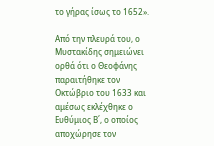το γήρας ίσως το 1652».

Από την πλευρά του, ο Μυστακίδης σημειώνει ορθά ότι ο Θεοφάνης παραιτήθηκε τον Οκτώβριο του 1633 και αμέσως εκλέχθηκε ο Ευθύμιος Β΄, ο οποίος αποχώρησε τον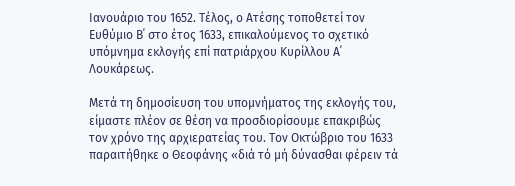Ιανουάριο του 1652. Τέλος, ο Ατέσης τοποθετεί τον Ευθύμιο Β΄ στο έτος 1633, επικαλούμενος το σχετικό υπόμνημα εκλογής επί πατριάρχου Κυρίλλου Α΄ Λουκάρεως.

Μετά τη δημοσίευση του υπομνήματος της εκλογής του, είμαστε πλέον σε θέση να προσδιορίσουμε επακριβώς τον χρόνο της αρχιερατείας του. Τον Οκτώβριο του 1633 παραιτήθηκε ο Θεοφάνης «διά τό μή δύνασθαι φέρειν τά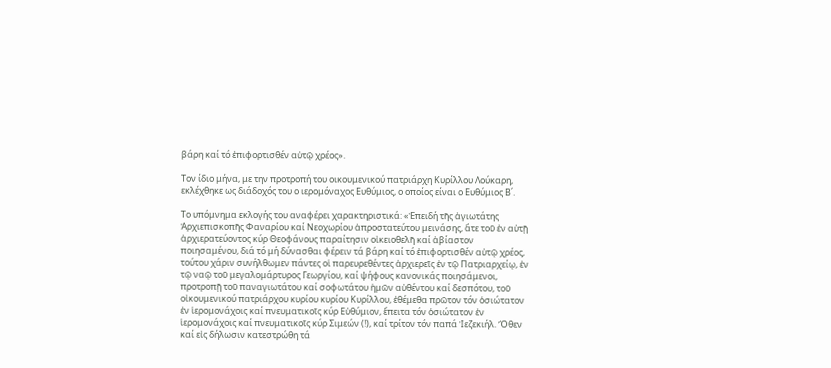βάρη καί τό ἐπιφορτισθέν αὐτῷ χρέος».

Τον ίδιο μήνα, με την προτροπή του οικουμενικού πατριάρχη Κυρίλλου Λούκαρη, εκλέχθηκε ως διάδοχός του ο ιερομόναχος Ευθύμιος, ο οποίος είναι ο Ευθύμιος Β΄.

Το υπόμνημα εκλογής του αναφέρει χαρακτηριστικά: «Ἐπειδή τῆς ἁγιωτάτης Ἀρχιεπισκοπῆς Φαναρίου καί Νεοχωρίου ἀπροστατεύτου μεινάσης, ἅτε τοῦ ἐν αὐτῇ ἀρχιερατεύοντος κύρ Θεοφάνους παραίτησιν οἰκειοθελῆ καί ἀβίαστον ποιησαμένου, διά τό μή δύνασθαι φέρειν τά βάρη καί τό ἐπιφορτισθέν αὐτῷ χρέος, τούτου χάριν συνήλθωμεν πάντες οἱ παρευρεθέντες ἀρχιερεῖς ἐν τῷ Πατριαρχείῳ, ἐν τῷ ναῷ τοῦ μεγαλομάρτυρος Γεωργίου, καί ψήφους κανονικάς ποιησάμενοι, προτροπῇ τοῦ παναγιωτάτου καί σοφωτάτου ἡμῶν αὐθέντου καί δεσπότου, τοῦ οἰκουμενικού πατριάρχου κυρίου κυρίου Κυρίλλου, ἐθέμεθα πρῶτον τόν ὁσιώτατον ἐν ἱερομονάχοις καί πνευματικοῖς κύρ Εὐθύμιον, ἔπειτα τόν ὁσιώτατον ἐν ἱερομονάχοις καί πνευματικοῖς κύρ Σιμεών (!), καί τρίτον τόν παπά Ἰεζεκιήλ. Ὅθεν καί εἰς δήλωσιν κατεστρώθη τά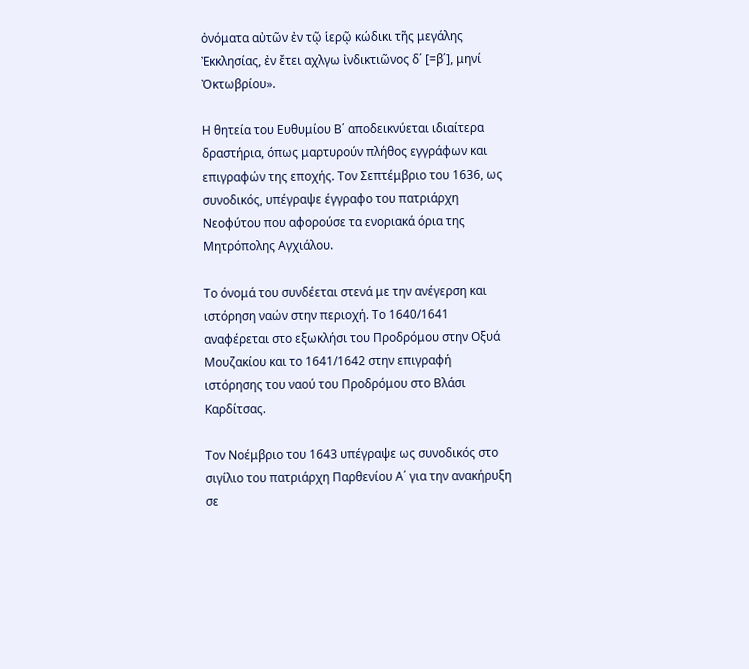ὀνόματα αὐτῶν ἐν τῷ ἱερῷ κώδικι τῆς μεγάλης Ἐκκλησίας, ἐν ἔτει αχλγω ἰνδικτιῶνος δ΄ [=β΄], μηνί Ὀκτωβρίου».

Η θητεία του Ευθυμίου Β΄ αποδεικνύεται ιδιαίτερα δραστήρια, όπως μαρτυρούν πλήθος εγγράφων και επιγραφών της εποχής. Τον Σεπτέμβριο του 1636, ως συνοδικός, υπέγραψε έγγραφο του πατριάρχη Νεοφύτου που αφορούσε τα ενοριακά όρια της Μητρόπολης Αγχιάλου.

Το όνομά του συνδέεται στενά με την ανέγερση και ιστόρηση ναών στην περιοχή. Το 1640/1641 αναφέρεται στο εξωκλήσι του Προδρόμου στην Οξυά Μουζακίου και το 1641/1642 στην επιγραφή ιστόρησης του ναού του Προδρόμου στο Βλάσι Καρδίτσας.

Τον Νοέμβριο του 1643 υπέγραψε ως συνοδικός στο σιγίλιο του πατριάρχη Παρθενίου Α΄ για την ανακήρυξη σε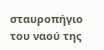σταυροπήγιο του ναού της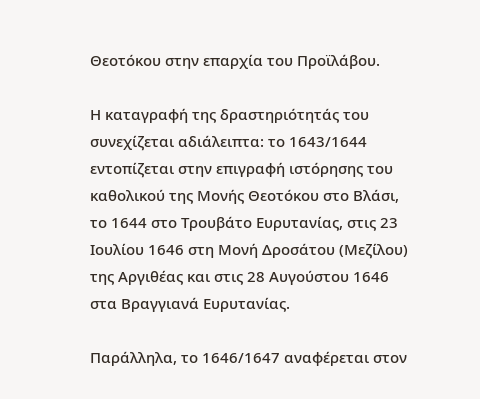Θεοτόκου στην επαρχία του Προϊλάβου.

Η καταγραφή της δραστηριότητάς του συνεχίζεται αδιάλειπτα: το 1643/1644 εντοπίζεται στην επιγραφή ιστόρησης του καθολικού της Μονής Θεοτόκου στο Βλάσι, το 1644 στο Τρουβάτο Ευρυτανίας, στις 23 Ιουλίου 1646 στη Μονή Δροσάτου (Μεζίλου) της Αργιθέας και στις 28 Αυγούστου 1646 στα Βραγγιανά Ευρυτανίας.

Παράλληλα, το 1646/1647 αναφέρεται στον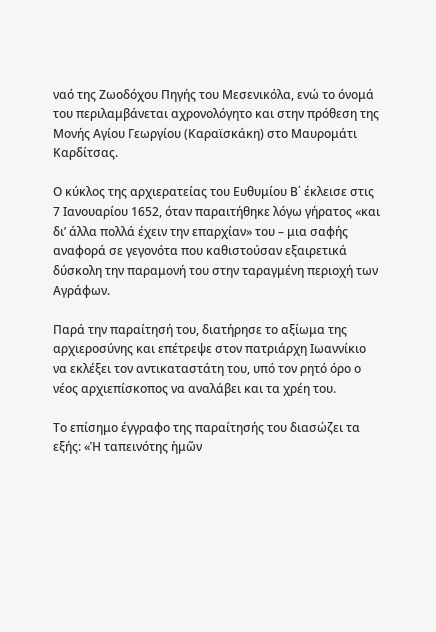ναό της Ζωοδόχου Πηγής του Μεσενικόλα, ενώ το όνομά του περιλαμβάνεται αχρονολόγητο και στην πρόθεση της Μονής Αγίου Γεωργίου (Καραϊσκάκη) στο Μαυρομάτι Καρδίτσας.

Ο κύκλος της αρχιερατείας του Ευθυμίου Β΄ έκλεισε στις 7 Ιανουαρίου 1652, όταν παραιτήθηκε λόγω γήρατος «και δι’ άλλα πολλά έχειν την επαρχίαν» του – μια σαφής αναφορά σε γεγονότα που καθιστούσαν εξαιρετικά δύσκολη την παραμονή του στην ταραγμένη περιοχή των Αγράφων.

Παρά την παραίτησή του, διατήρησε το αξίωμα της αρχιεροσύνης και επέτρεψε στον πατριάρχη Ιωαννίκιο να εκλέξει τον αντικαταστάτη του, υπό τον ρητό όρο ο νέος αρχιεπίσκοπος να αναλάβει και τα χρέη του.

Το επίσημο έγγραφο της παραίτησής του διασώζει τα εξής: «Ἡ ταπεινότης ἡμῶν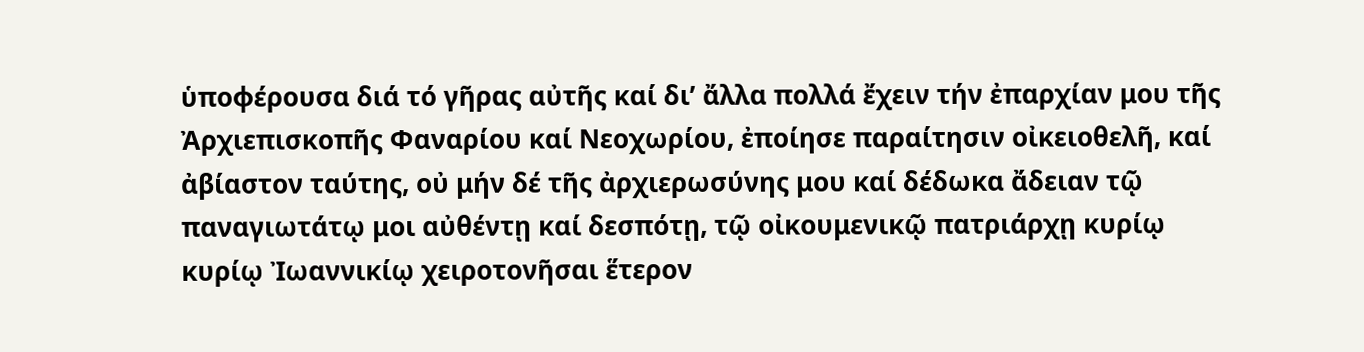ὑποφέρουσα διά τό γῆρας αὐτῆς καί δι’ ἄλλα πολλά ἔχειν τήν ἐπαρχίαν μου τῆς Ἀρχιεπισκοπῆς Φαναρίου καί Νεοχωρίου, ἐποίησε παραίτησιν οἰκειοθελῆ, καί ἀβίαστον ταύτης, οὐ μήν δέ τῆς ἀρχιερωσύνης μου καί δέδωκα ἄδειαν τῷ παναγιωτάτῳ μοι αὐθέντῃ καί δεσπότῃ, τῷ οἰκουμενικῷ πατριάρχῃ κυρίῳ κυρίῳ Ἰωαννικίῳ χειροτονῆσαι ἕτερον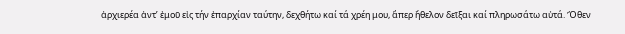ἀρχιερέα ἀντ’ ἐμοῦ εἰς τήν ἐπαρχίαν ταύτην, δεχθήτω καί τά χρέη μου, ἅπερ ἤθελον δεῖξαι καί πληρωσάτω αὐτά. Ὅθεν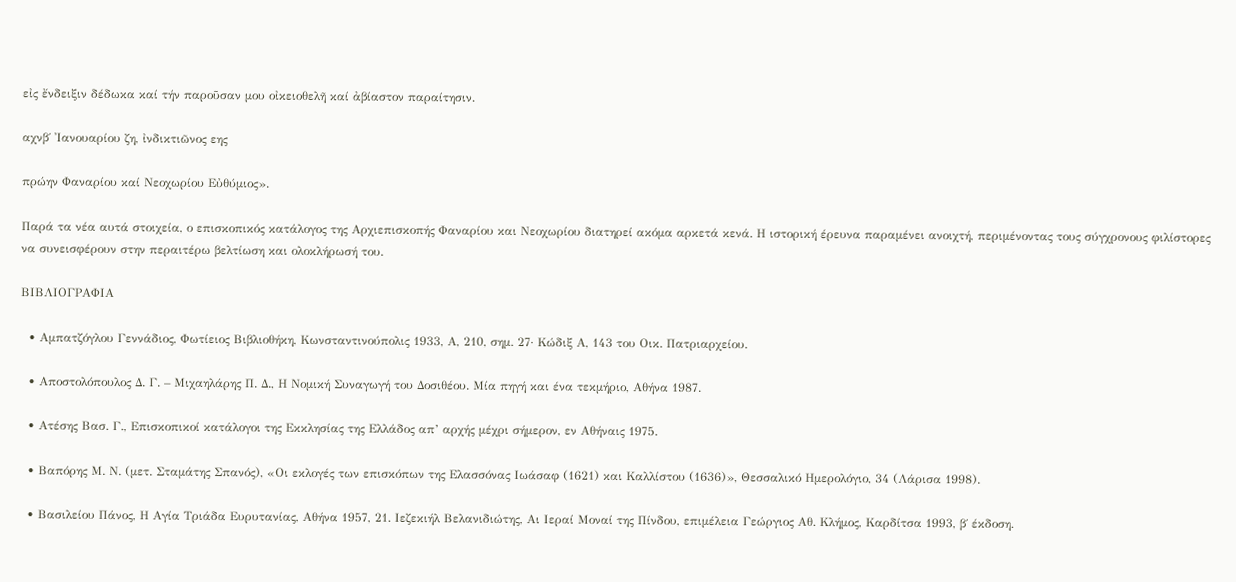εἰς ἔνδειξιν δέδωκα καί τήν παροῦσαν μου οἰκειοθελῆ καί ἀβίαστον παραίτησιν.

αχνβ΄ Ἰανουαρίου ζη, ἰνδικτιῶνος εης

πρώην Φαναρίου καί Νεοχωρίου Εὐθύμιος».

Παρά τα νέα αυτά στοιχεία, ο επισκοπικός κατάλογος της Αρχιεπισκοπής Φαναρίου και Νεοχωρίου διατηρεί ακόμα αρκετά κενά. Η ιστορική έρευνα παραμένει ανοιχτή, περιμένοντας τους σύγχρονους φιλίστορες να συνεισφέρουν στην περαιτέρω βελτίωση και ολοκλήρωσή του.

ΒΙΒΛΙΟΓΡΑΦΙΑ

  • Αμπατζόγλου Γεννάδιος, Φωτίειος Βιβλιοθήκη, Κωνσταντινούπολις 1933, Α, 210, σημ. 27· Κώδιξ Α, 143 του Οικ. Πατριαρχείου.

  • Αποστολόπουλος Δ. Γ. – Μιχαηλάρης Π. Δ., Η Νομική Συναγωγή του Δοσιθέου. Μία πηγή και ένα τεκμήριο, Αθήνα 1987.

  • Ατέσης Βασ. Γ., Επισκοπικοί κατάλογοι της Εκκλησίας της Ελλάδος απ’ αρχής μέχρι σήμερον, εν Αθήναις 1975.

  • Βαπόρης Μ. Ν. (μετ. Σταμάτης Σπανός), «Οι εκλογές των επισκόπων της Ελασσόνας Ιωάσαφ (1621) και Καλλίστου (1636)», Θεσσαλικό Ημερολόγιο, 34 (Λάρισα 1998).

  • Βασιλείου Πάνος, Η Αγία Τριάδα Ευρυτανίας, Αθήνα 1957, 21. Ιεζεκιήλ Βελανιδιώτης, Αι Ιεραί Μοναί της Πίνδου, επιμέλεια Γεώργιος Αθ. Κλήμος, Καρδίτσα 1993, β΄ έκδοση.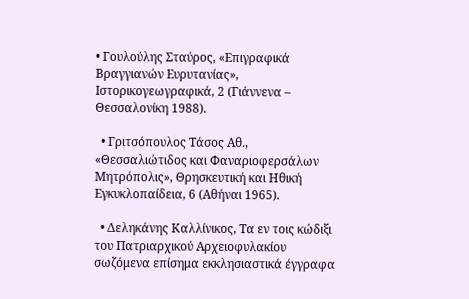• Γουλούλης Σταύρος, «Επιγραφικά Βραγγιανών Ευρυτανίας», Ιστορικογεωγραφικά, 2 (Γιάννενα – Θεσσαλονίκη 1988).

  • Γριτσόπουλος Τάσος Αθ., «Θεσσαλιώτιδος και Φαναριοφερσάλων Μητρόπολις», Θρησκευτική και Ηθική Εγκυκλοπαίδεια, 6 (Αθήναι 1965).

  • Δεληκάνης Καλλίνικος, Τα εν τοις κώδιξι του Πατριαρχικού Αρχειοφυλακίου σωζόμενα επίσημα εκκλησιαστικά έγγραφα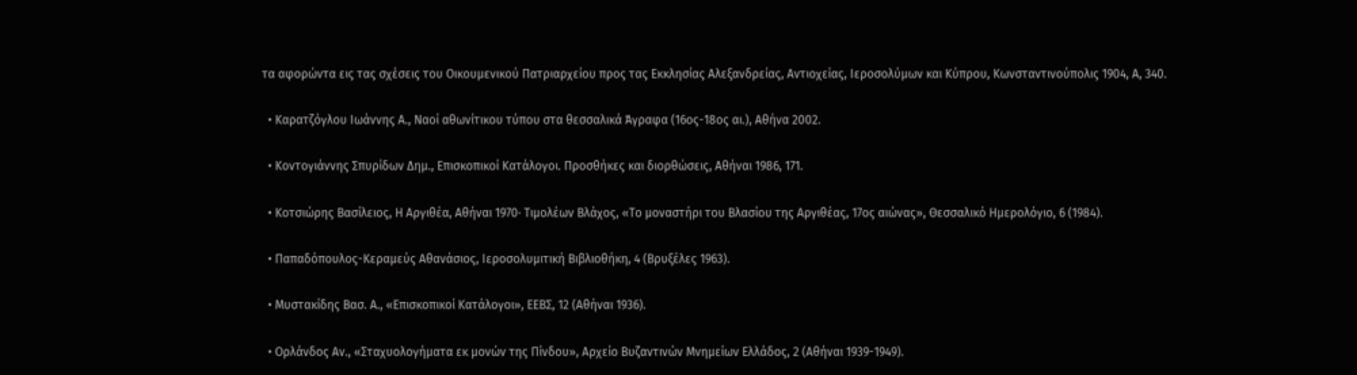τα αφορώντα εις τας σχέσεις του Οικουμενικού Πατριαρχείου προς τας Εκκλησίας Αλεξανδρείας, Αντιοχείας, Ιεροσολύμων και Κύπρου, Κωνσταντινούπολις 1904, Α, 340.

  • Καρατζόγλου Ιωάννης Α., Ναοί αθωνίτικου τύπου στα θεσσαλικά Άγραφα (16ος-18ος αι.), Αθήνα 2002.

  • Κοντογιάννης Σπυρίδων Δημ., Επισκοπικοί Κατάλογοι. Προσθήκες και διορθώσεις, Αθήναι 1986, 171.

  • Κοτσιώρης Βασίλειος, Η Αργιθέα, Αθήναι 1970· Τιμολέων Βλάχος, «Το μοναστήρι του Βλασίου της Αργιθέας, 17ος αιώνας», Θεσσαλικό Ημερολόγιο, 6 (1984).

  • Παπαδόπουλος-Κεραμεύς Αθανάσιος, Ιεροσολυμιτική Βιβλιοθήκη, 4 (Βρυξέλες 1963).

  • Μυστακίδης Βασ. Α., «Επισκοπικοί Κατάλογοι», ΕΕΒΣ, 12 (Αθήναι 1936).

  • Ορλάνδος Αν., «Σταχυολογήματα εκ μονών της Πίνδου», Αρχείο Βυζαντινών Μνημείων Ελλάδος, 2 (Αθήναι 1939-1949).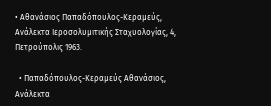• Αθανάσιος Παπαδόπουλος-Κεραμεύς, Ανάλεκτα Ιεροσολυμιτικής Σταχυολογίας, 4, Πετρούπολις 1963.

  • Παπαδόπουλος-Κεραμεύς Αθανάσιος, Ανάλεκτα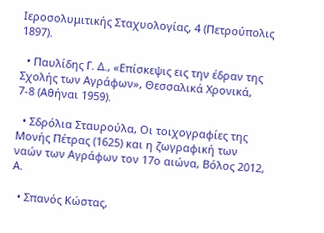Ιεροσολυμιτικής Σταχυολογίας, 4 (Πετρούπολις 1897).

  • Παυλίδης Γ. Δ., «Επίσκεψις εις την έδραν της Σχολής των Αγράφων», Θεσσαλικά Χρονικά, 7-8 (Αθήναι 1959).

  • Σδρόλια Σταυρούλα, Οι τοιχογραφίες της Μονής Πέτρας (1625) και η ζωγραφική των ναών των Αγράφων τον 17ο αιώνα, Βόλος 2012, Α.

  • Σπανός Κώστας,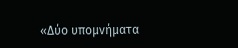«Δύο υπομνήματα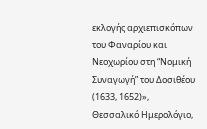εκλογής αρχιεπισκόπων του Φαναρίου και Νεοχωρίου στη “Νομική Συναγωγή” του Δοσιθέου (1633, 1652)», Θεσσαλικό Ημερολόγιο,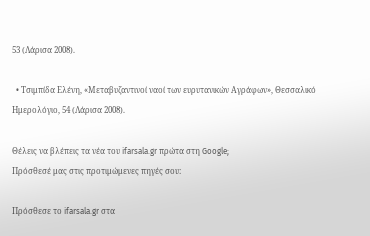53 (Λάρισα 2008).

  • Τσιμπίδα Ελένη, «Μεταβυζαντινοί ναοί των ευρυτανικών Αγράφων», Θεσσαλικό Ημερολόγιο, 54 (Λάρισα 2008).

Θέλεις να βλέπεις τα νέα του ifarsala.gr πρώτα στη Google;
Πρόσθεσέ μας στις προτιμώμενες πηγές σου:

Πρόσθεσε το ifarsala.gr στα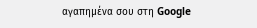αγαπημένα σου στη Google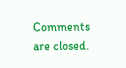Comments are closed.